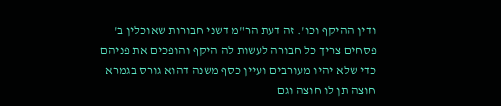ודין ההיקף וכו'. זה דעת הר"מ דשני חבורות שאוכלין ב' פסחים צריך כל חבורה לעשות לה היקף והופכים את פניהם כדי שלא יהיו מעורבים ועיין כסף משנה דהוא גורס בגמרא חוצה תן לו חוצה וגם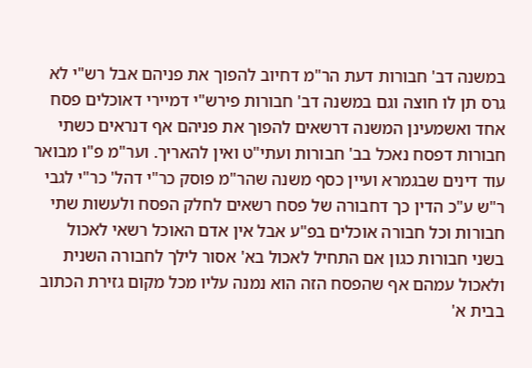במשנה דב' חבורות דעת הר"מ דחיוב להפוך את פניהם אבל רש"י לא גרס תן לו חוצה וגם במשנה דב' חבורות פירש"י דמיירי דאוכלים פסח אחד ואשמעינן המשנה דרשאים להפוך את פניהם אף דנראים כשתי חבורות דפסח נאכל בב' חבורות ועתי"ט ואין להאריך. וער"מ פ"ו מבואר עוד דינים שבגמרא ועיין כסף משנה שהר"מ פוסק כר"י דהל' כר"י לגבי ר"ש ע"כ הדין כך דחבורה של פסח רשאים לחלק הפסח ולעשות שתי חבורות וכל חבורה אוכלים בפ"ע אבל אין אדם האוכל רשאי לאכול בשני חבורות כגון אם התחיל לאכול בא' אסור לילך לחבורה השנית ולאכול עמהם אף שהפסח הזה הוא נמנה עליו מכל מקום גזירת הכתוב בבית א'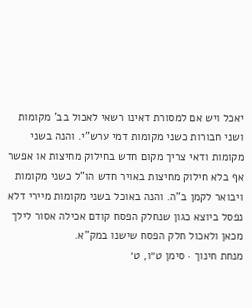יאכל ויש אם למסורת דאינו רשאי לאכול בב' מקומות ושני חבורות כשני מקומות דמי ערש"י. והנה בשני מקומות ודאי צריך מקום חדש בחילוק מחיצות או אפשר אף בלא חילוק מחיצות באויר חדש הו"ל כשני מקומות ויבואר לקמן ב"ה. והנה באוכל בשני מקומות מיירי דלא נפסל ביוצא כגון שנחלק הפסח קודם אכילה אסור לילך מכאן ולאכול חלק הפסח שישנו במק"א.
מנחת חינוך · סימן ט״ו, ט׳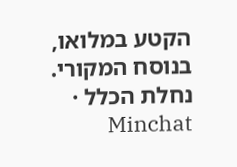הקטע במלואו, בנוסח המקורי.
נחלת הכלל · Minchat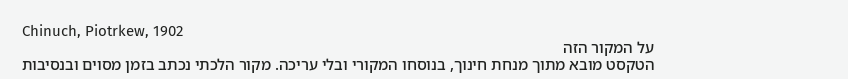Chinuch, Piotrkew, 1902
על המקור הזה
הטקסט מובא מתוך מנחת חינוך, בנוסחו המקורי ובלי עריכה. מקור הלכתי נכתב בזמן מסוים ובנסיבות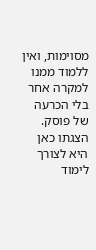מסוימות, ואין ללמוד ממנו למקרה אחר בלי הכרעה של פוסק. הצגתו כאן היא לצורך לימוד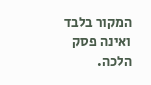המקור בלבד ואינה פסק הלכה.